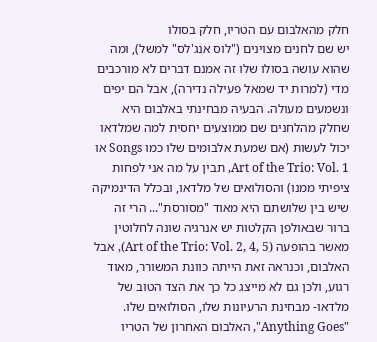חלק מהאלבום עם הטריו, חלק בסולו
יש שם לחנים מצוינים ("לוס אנג'לס" למשל), ומה שהוא עושה בסולו שלו זה אמנם דברים לא מורכבים מדי (למרות יד שמאל פעילה נדירה), אבל הם יפים ונשמעים מעולה. הבעיה מבחינתי באלבום היא שחלק מהלחנים שם ממוצעים יחסית למה שמלדאו יכול לעשות (אם שמעת אלבומים שלו כמו Songs או Art of the Trio: Vol. 1, תבין על מה אני לפחות ציפיתי ממנו) והסולואים של מלדאו, ובכלל הדינמיקה שיש בין שלושתם היא מאוד "מסורסת"... הרי זה ברור שבאולפן הקלטות יש אנרגיה שונה לחלוטין מאשר בהופעה (Art of the Trio: Vol. 2, 4, 5), אבל האלבום, וכנראה זאת הייתה כוונת המשורר, מאוד רגוע, ולכן גם לא מייצג כל כך את הצד הטוב של מלדאו- מבחינת הרעיונות שלו, הסולואים שלו. "Anything Goes", האלבום האחרון של הטריו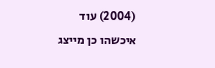(2004) עוד איכשהו כן מייצג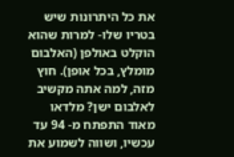את כל היתרונות שיש בטריו שלו- למרות שהוא הוקלט באולפן (האלבום מומלץ, בכל אופן). חוץ מזה, למה אתה מקשיב לאלבום ישן? מלדאו מאוד התפתח מ- 94 עד עכשיו, ושווה לשמוע את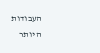העבודות היותר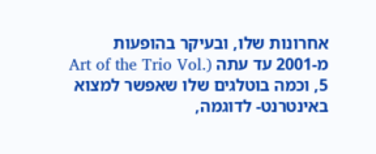אחרונות שלו, ובעיקר בהופעות מ-2001 עד עתה (Art of the Trio Vol. 5, וכמה בוטלגים שלו שאפשר למצוא באינטרנט- לדוגמה,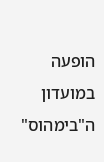הופעה במועדון ה"בימהוס"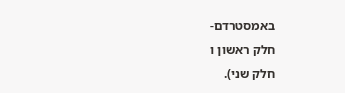באמסטרדם-
חלק ראשון ו
חלק שני).